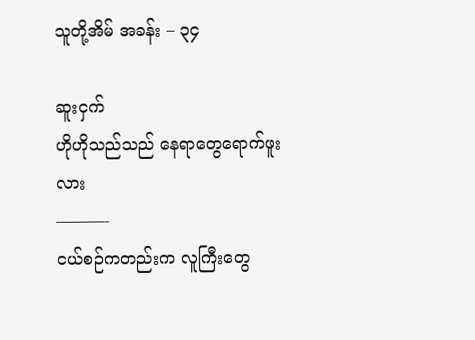သူတို့အိမ် အခန်း – ၃၄

ဆူးငှက်
ဟိုဟိုသည်သည် နေရာတွေရောက်ဖူးလား
———-
ငယ်စဉ်ကတည်းက လူကြီးတွေ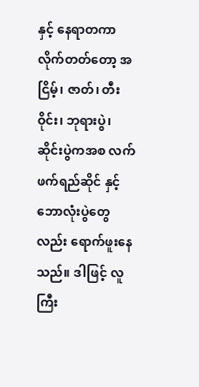နှင့် နေရာတကာ လိုက်တတ်တော့ အငြိမ့်၊ ဇာတ်၊ တီးဝိုင်း၊ ဘုရားပွဲ၊ ဆိုင်းပွဲကအစ လက်ဖက်ရည်ဆိုင် နှင့် ဘောလုံးပွဲတွေလည်း ရောက်ဖူးနေသည်။ ဒါဖြင့် လူကြီး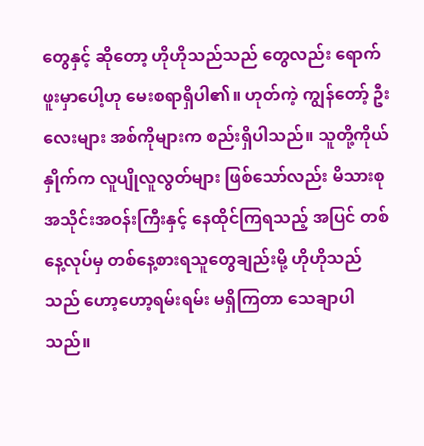တွေနှင့် ဆိုတော့ ဟိုဟိုသည်သည် တွေလည်း ရောက်ဖူးမှာပေါ့ဟု မေးစရာရှိပါ၏။ ဟုတ်ကဲ့ ကျွန်တော့် ဦးလေးများ အစ်ကိုများက စည်းရှိပါသည်။ သူတို့ကိုယ်နှိုက်က လူပျိုလူလွတ်များ ဖြစ်သော်လည်း မိသားစုအသိုင်းအဝန်းကြီးနှင့် နေထိုင်ကြရသည့် အပြင် တစ်နေ့လုပ်မှ တစ်နေ့စားရသူတွေချည်းမို့ ဟိုဟိုသည်သည် ဟော့ဟော့ရမ်းရမ်း မရှိကြတာ သေချာပါသည်။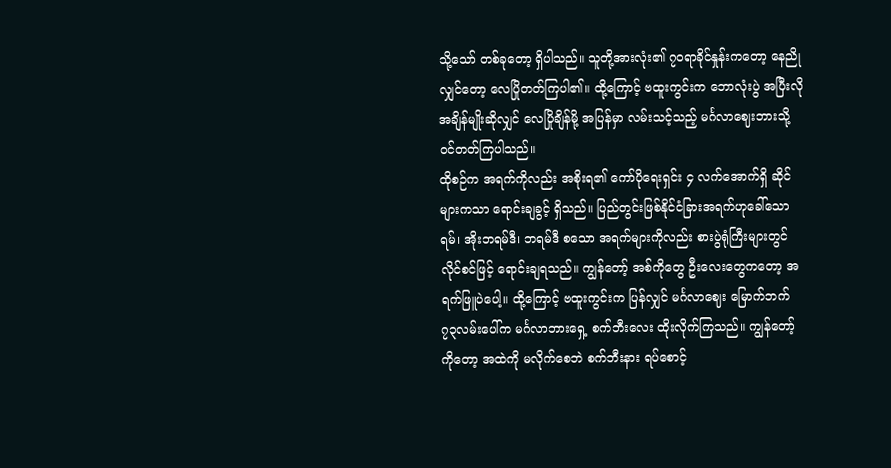သို့သော် တစ်ခုတော့ ရှိပါသည်။ သူတို့အားလုံး၏ ၇၀ရာခိုင်နှုန်းကတော့ နေညိုလျှင်တော့ လေပြိုတတ်ကြပါ၏။ ထို့ကြောင့် ဗထူးကွင်းက ဘောလုံးပွဲ အပြီးလို အချိန်မျိုးဆိုလျှင် လေပြိုချိန်မို့ အပြန်မှာ လမ်းသင့်သည့် မင်္ဂလာဈေးဘားသို့ ဝင်တတ်ကြပါသည်။
ထိုစဉ်က အရက်ကိုလည်း အစိုးရ၏ ကော်ပိုရေးရှင်း ၄ လက်အောက်ရှိ ဆိုင်များကသာ ရောင်းချခွင့် ရှိသည်။ ပြည်တွင်းဖြစ်နိုင်ငံခြားအရက်ဟုခေါ်သော ရမ်၊ အိုးဘရမ်ဒီ၊ ဘရမ်ဒီ စသော အရက်များကိုလည်း စားပွဲရုံကြီးများတွင် လိုင်စင်ဖြင့် ရောင်းချရသည်။ ကျွန်တော့် အစ်ကိုတွေ ဦးလေးတွေကတော့ အရက်ဖြူပဲပေါ့။ ထို့ကြောင့် ဗထူးကွင်းက ပြန်လျှင် မင်္ဂလာဈေး မြောက်ဘက် ၇၃လမ်းပေါ်က မင်္ဂလာဘားရှေ့ စက်ဘီးလေး ထိုးလိုက်ကြသည်။ ကျွန်တော့်ကိုတော့ အထဲကို မလိုက်စေဘဲ စက်ဘီးနား ရပ်စောင့်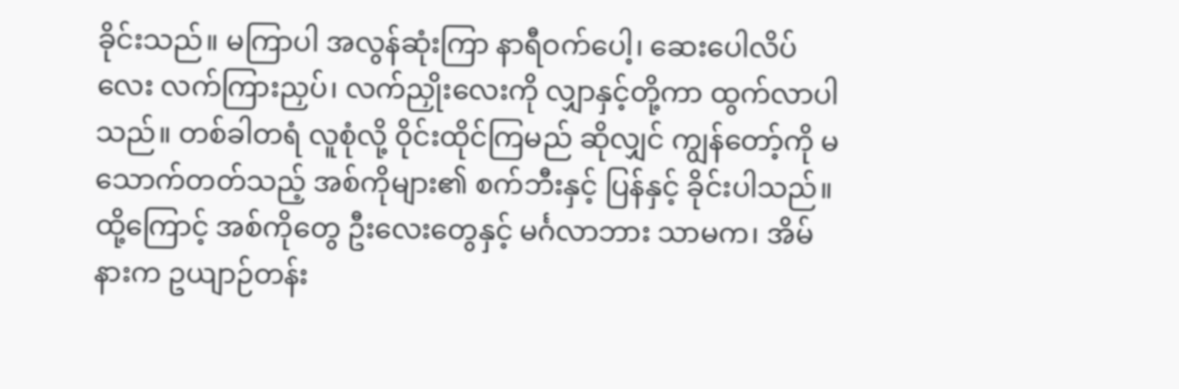ခိုင်းသည်။ မကြာပါ အလွန်ဆုံးကြာ နာရီဝက်ပေါ့၊ ဆေးပေါလိပ်လေး လက်ကြားညှပ်၊ လက်ညှိုးလေးကို လျှာနှင့်တို့ကာ ထွက်လာပါသည်။ တစ်ခါတရံ လူစုံလို့ ဝိုင်းထိုင်ကြမည် ဆိုလျှင် ကျွန်တော့်ကို မသောက်တတ်သည့် အစ်ကိုများ၏ စက်ဘီးနှင့် ပြန်နှင့် ခိုင်းပါသည်။ ထို့ကြောင့် အစ်ကိုတွေ ဦးလေးတွေနှင့် မင်္ဂလာဘား သာမက၊ အိမ်နားက ဥယျာဉ်တန်း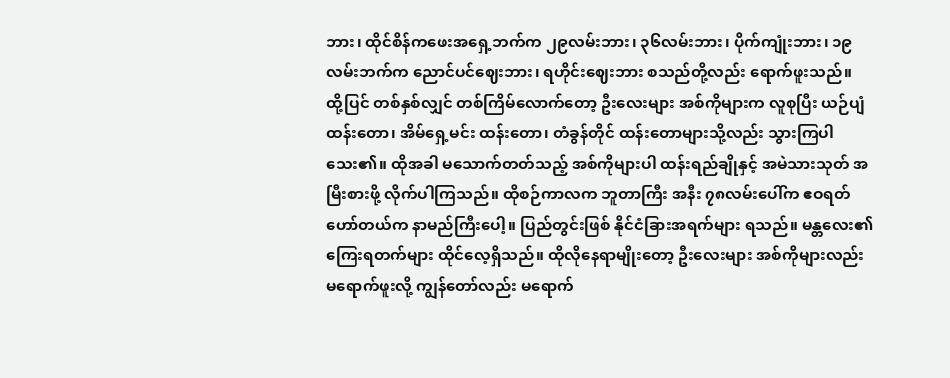ဘား၊ ထိုင်စိန်ကဖေးအရှေ့ဘက်က ၂၉လမ်းဘား၊ ၃၆လမ်းဘား၊ ပိုက်ကျုံးဘား၊ ၁၉လမ်းဘက်က ညောင်ပင်ဈေးဘား၊ ရဟိုင်းဈေးဘား စသည်တို့လည်း ရောက်ဖူးသည်။
ထို့ပြင် တစ်နှစ်လျှင် တစ်ကြိမ်လောက်တော့ ဦးလေးများ အစ်ကိုများက လူစုပြီး ယဉ်ပျံထန်းတော၊ အိမ်ရှေ့မင်း ထန်းတော၊ တံခွန်တိုင် ထန်းတောများသို့လည်း သွားကြပါသေး၏။ ထိုအခါ မသောက်တတ်သည့် အစ်ကိုများပါ ထန်းရည်ချိုနှင့် အမဲသားသုတ် အမြီးစားဖို့ လိုက်ပါကြသည်။ ထိုစဉ်ကာလက ဘူတာကြီး အနီး ၇၈လမ်းပေါ်က ဧဝရတ်ဟော်တယ်က နာမည်ကြီးပေါ့။ ပြည်တွင်းဖြစ် နိုင်ငံခြားအရက်များ ရသည်။ မန္တလေး၏ ကြေးရတက်များ ထိုင်လေ့ရှိသည်။ ထိုလိုနေရာမျိုးတော့ ဦးလေးများ အစ်ကိုများလည်း မရောက်ဖူးလို့ ကျွန်တော်လည်း မရောက်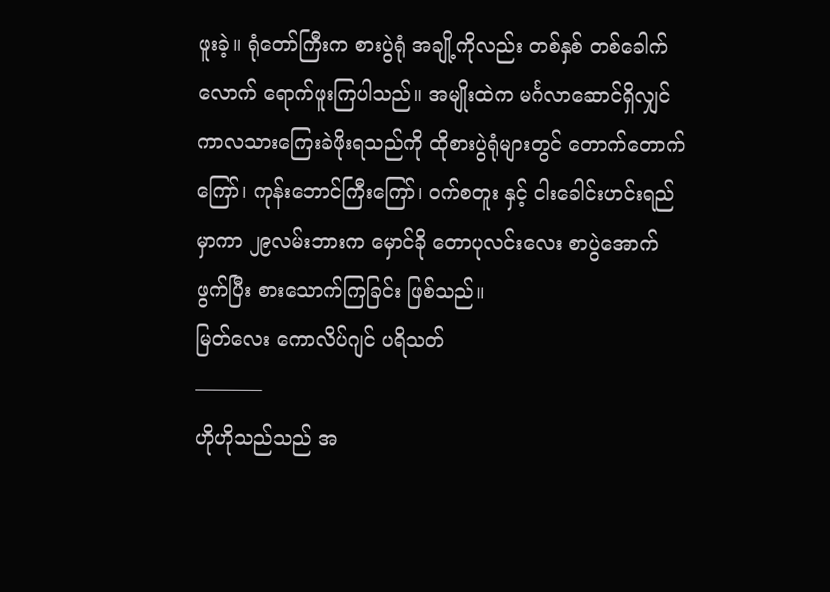ဖူးခဲ့။ ရုံတော်ကြီးက စားပွဲရုံ အချို့ကိုလည်း တစ်နှစ် တစ်ခေါက်လောက် ရောက်ဖူးကြပါသည်။ အမျိုးထဲက မင်္ဂလာဆောင်ရှိလျှင် ကာလသားကြေးခဲဖိုးရသည်ကို ထိုစားပွဲရုံများတွင် တောက်တောက်ကြော်၊ ကုန်းဘောင်ကြီးကြော်၊ ဝက်စတူး နှင့် ငါးခေါင်းဟင်းရည်မှာကာ ၂၉လမ်းဘားက မှောင်ခို တောပုလင်းလေး စာပွဲအောက် ဖွက်ပြီး စားသောက်ကြခြင်း ဖြစ်သည်။
မြတ်လေး ကောလိပ်ဂျင် ပရိသတ်
———–
ဟိုဟိုသည်သည် အ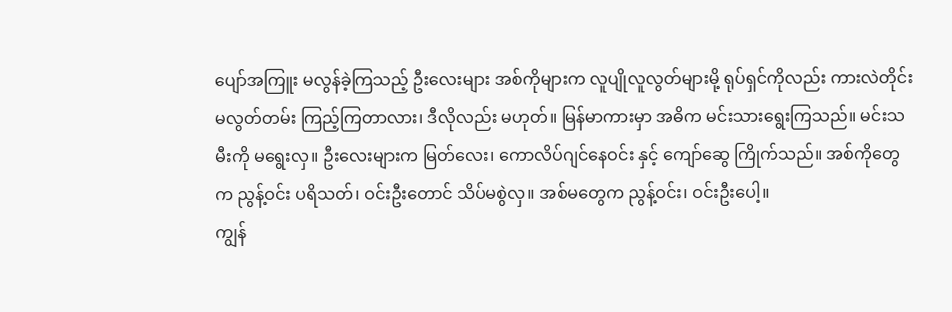ပျော်အကြူး မလွန်ခဲ့ကြသည့် ဦးလေးများ အစ်ကိုများက လူပျိုလူလွတ်များမို့ ရုပ်ရှင်ကိုလည်း ကားလဲတိုင်း မလွတ်တမ်း ကြည့်ကြတာလား၊ ဒီလိုလည်း မဟုတ်။ မြန်မာကားမှာ အဓိက မင်းသားရွေးကြသည်။ မင်းသမီးကို မရွေးလှ။ ဦးလေးများက မြတ်လေး၊ ကောလိပ်ဂျင်နေဝင်း နှင့် ကျော်ဆွေ ကြိုက်သည်။ အစ်ကိုတွေက ညွန့်ဝင်း ပရိသတ်၊ ဝင်းဦးတောင် သိပ်မစွဲလှ။ အစ်မတွေက ညွန့်ဝင်း၊ ဝင်းဦးပေါ့။
ကျွန်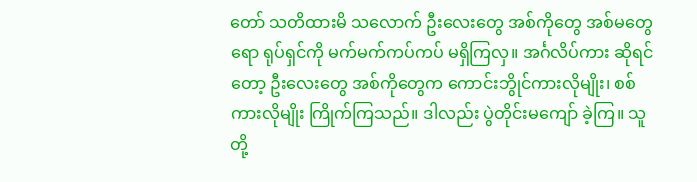တော် သတိထားမိ သလောက် ဦးလေးတွေ အစ်ကိုတွေ အစ်မတွေရော ရုပ်ရှင်ကို မက်မက်ကပ်ကပ် မရှိကြလှ။ အင်္ဂလိပ်ကား ဆိုရင်တော့ ဦးလေးတွေ အစ်ကိုတွေက ကောင်းဘွိုင်ကားလိုမျိုး၊ စစ်ကားလိုမျိုး ကြိုက်ကြသည်။ ဒါလည်း ပွဲတိုင်းမကျော် ခဲ့ကြ။ သူတို့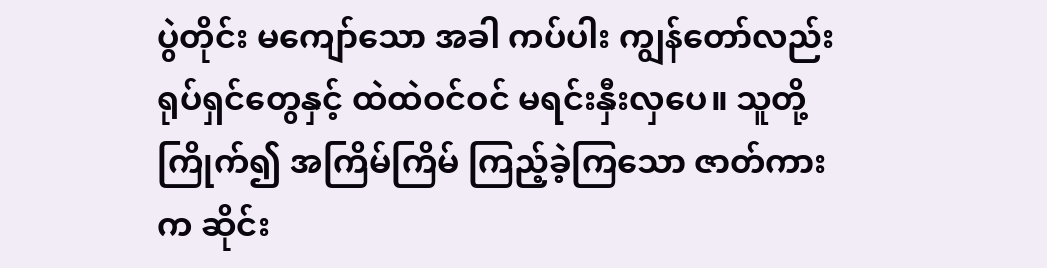ပွဲတိုင်း မကျော်သော အခါ ကပ်ပါး ကျွန်တော်လည်း ရုပ်ရှင်တွေနှင့် ထဲထဲဝင်ဝင် မရင်းနှီးလှပေ။ သူတို့ကြိုက်၍ အကြိမ်ကြိမ် ကြည့်ခဲ့ကြသော ဇာတ်ကားက ဆိုင်း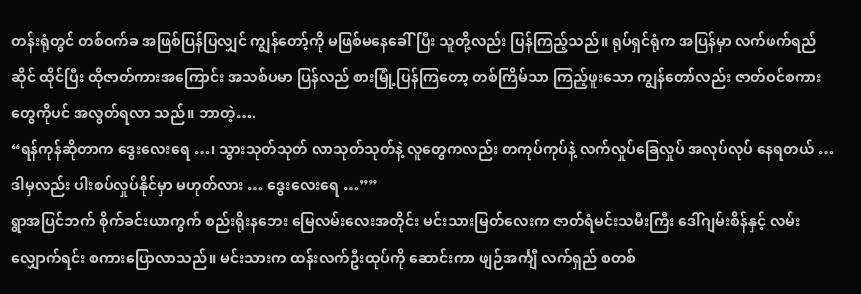တန်းရုံတွင် တစ်ဝက်ခ အဖြစ်ပြန်ပြလျှင် ကျွန်တော့်ကို မဖြစ်မနေခေါ်ပြီး သူတို့လည်း ပြန်ကြည့်သည်။ ရုပ်ရှင်ရုံက အပြန်မှာ လက်ဖက်ရည်ဆိုင် ထိုင်ပြီး ထိုဇာတ်ကားအကြောင်း အသစ်ပမာ ပြန်လည် စားမြုံ့ပြန်ကြတော့ တစ်ကြိမ်သာ ကြည့်ဖူးသော ကျွန်တော်လည်း ဇာတ်ဝင်စကားတွေကိုပင် အလွတ်ရလာ သည်။ ဘာတဲ့….
“ရန်ကုန်ဆိုတာက ဒွေးလေးရေ …၊ သွားသုတ်သုတ် လာသုတ်သုတ်နဲ့ လူတွေကလည်း တကုပ်ကုပ်နဲ့ လက်လှုပ်ခြေလှုပ် အလုပ်လုပ် နေရတယ် … ဒါမှလည်း ပါးစပ်လှုပ်နိုင်မှာ မဟုတ်လား … ဒွေးလေးရေ …””
ရွာအပြင်ဘက် စိုက်ခင်းယာကွက် စည်းရိုးနဘေး မြေလမ်းလေးအတိုင်း မင်းသားမြတ်လေးက ဇာတ်ရံမင်းသမီးကြီး ဒေါ်ဂျမ်းစိန်နှင့် လမ်းလျှောက်ရင်း စကားပြောလာသည်။ မင်းသားက ထန်းလက်ဦးထုပ်ကို ဆောင်းကာ ဖျဉ်အင်္ကျီ လက်ရှည် စတစ်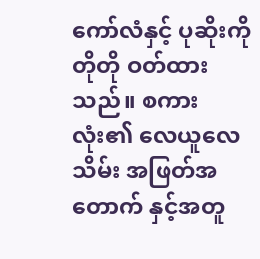ကော်လံနှင့် ပုဆိုးကို တိုတို ဝတ်ထားသည်။ စကားလုံး၏ လေယူလေသိမ်း အဖြတ်အတောက် နှင့်အတူ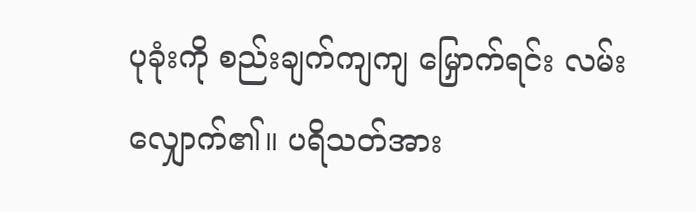ပုခုံးကို စည်းချက်ကျကျ မြှောက်ရင်း လမ်းလျှောက်၏။ ပရိသတ်အား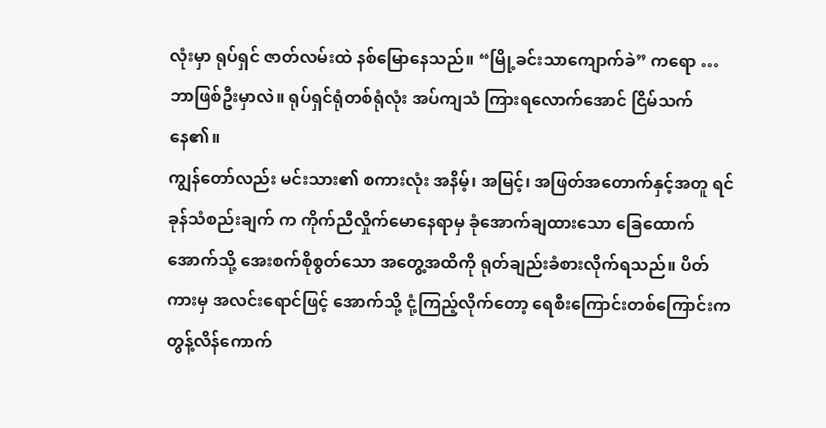လုံးမှာ ရုပ်ရှင် ဇာတ်လမ်းထဲ နစ်မြောနေသည်။ “မြို့ခင်းသာကျောက်ခဲ” ကရော … ဘာဖြစ်ဦးမှာလဲ။ ရုပ်ရှင်ရုံတစ်ရုံလုံး အပ်ကျသံ ကြားရလောက်အောင် ငြိမ်သက်နေ၏။
ကျွန်တော်လည်း မင်းသား၏ စကားလုံး အနိမ့်၊ အမြင့်၊ အဖြတ်အတောက်နှင့်အတူ ရင်ခုန်သံစည်းချက် က ကိုက်ညီလှိုက်မောနေရာမှ ခုံအောက်ချထားသော ခြေထောက်အောက်သို့ အေးစက်စိုစွတ်သော အတွေ့အထိကို ရုတ်ချည်းခံစားလိုက်ရသည်။ ပိတ်ကားမှ အလင်းရောင်ဖြင့် အောက်သို့ ငုံ့ကြည့်လိုက်တော့ ရေစီးကြောင်းတစ်ကြောင်းက တွန့်လိန်ကောက်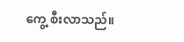ကွေ့ စီးလာသည်။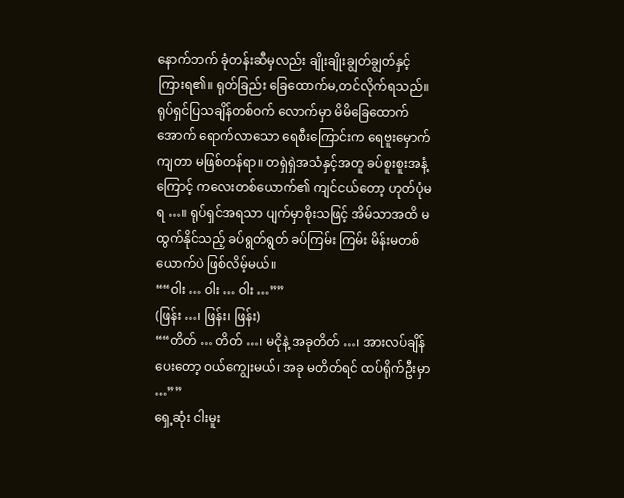နောက်ဘက် ခုံတန်းဆီမှလည်း ချိုးချိုးချွတ်ချွတ်နှင့် ကြားရ၏။ ရုတ်ခြည်း ခြေထောက်မ,တင်လိုက်ရသည်။ ရုပ်ရှင်ပြသချိန်တစ်ဝက် လောက်မှာ မိမိခြေထောက်အောက် ရောက်လာသော ရေစီးကြောင်းက ရေဗူးမှောက်ကျတာ မဖြစ်တန်ရာ။ တရှဲရှဲအသံနှင့်အတူ ခပ်စူးစူးအနံ့ ကြောင့် ကလေးတစ်ယောက်၏ ကျင်ငယ်တော့ ဟုတ်ပုံမရ …။ ရုပ်ရှင်အရသာ ပျက်မှာစိုးသဖြင့် အိမ်သာအထိ မထွက်နိုင်သည့် ခပ်ရွတ်ရွတ် ခပ်ကြမ်း ကြမ်း မိန်းမတစ်ယောက်ပဲ ဖြစ်လိမ့်မယ်။
““ဝါး … ဝါး … ဝါး …””
(ဖြန်း …၊ ဖြန်း၊ ဖြန်း)
““တိတ် … တိတ် …၊ မငိုနဲ့ အခုတိတ် …၊ အားလပ်ချိန်ပေးတော့ ဝယ်ကျွေးမယ်၊ အခု မတိတ်ရင် ထပ်ရိုက်ဦးမှာ …””
ရှေ့ဆုံး ငါးမူး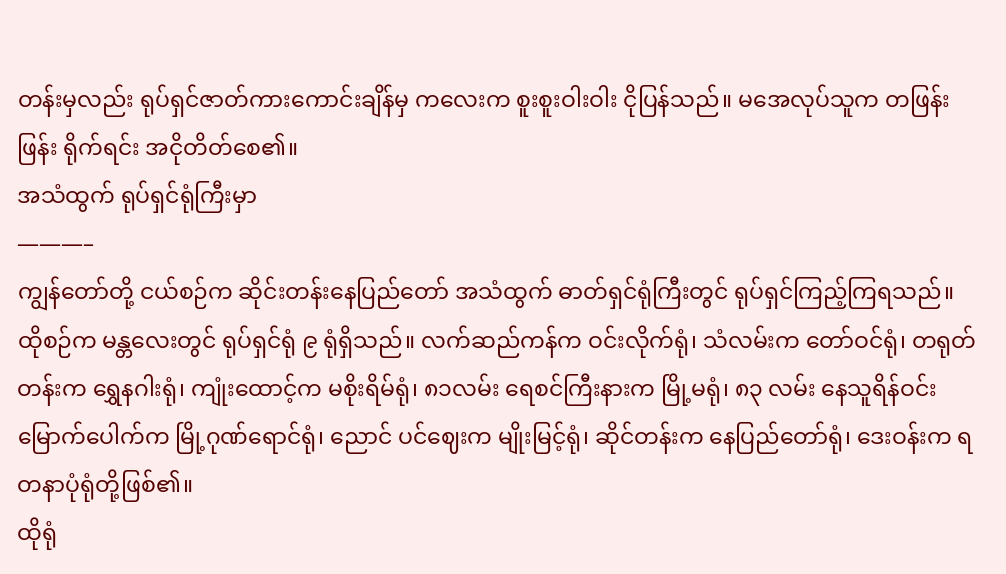တန်းမှလည်း ရုပ်ရှင်ဇာတ်ကားကောင်းချိန်မှ ကလေးက စူးစူးဝါးဝါး ငိုပြန်သည်။ မအေလုပ်သူက တဖြန်းဖြန်း ရိုက်ရင်း အငိုတိတ်စေ၏။
အသံထွက် ရုပ်ရှင်ရုံကြီးမှာ
———–
ကျွန်တော်တို့ ငယ်စဉ်က ဆိုင်းတန်းနေပြည်တော် အသံထွက် ဓာတ်ရှင်ရုံကြီးတွင် ရုပ်ရှင်ကြည့်ကြရသည်။ ထိုစဉ်က မန္တလေးတွင် ရုပ်ရှင်ရုံ ၉ ရုံရှိသည်။ လက်ဆည်ကန်က ဝင်းလိုက်ရုံ၊ သံလမ်းက တော်ဝင်ရုံ၊ တရုတ်တန်းက ရွှေနဂါးရုံ၊ ကျုံးထောင့်က မစိုးရိမ်ရုံ၊ ၈၁လမ်း ရေစင်ကြီးနားက မြို့မရုံ၊ ၈၃ လမ်း နေသူရိန်ဝင်းမြောက်ပေါက်က မြို့ဂုဏ်ရောင်ရုံ၊ ညောင် ပင်ဈေးက မျိုးမြင့်ရုံ၊ ဆိုင်တန်းက နေပြည်တော်ရုံ၊ ဒေးဝန်းက ရတနာပုံရုံတို့ဖြစ်၏။
ထိုရုံ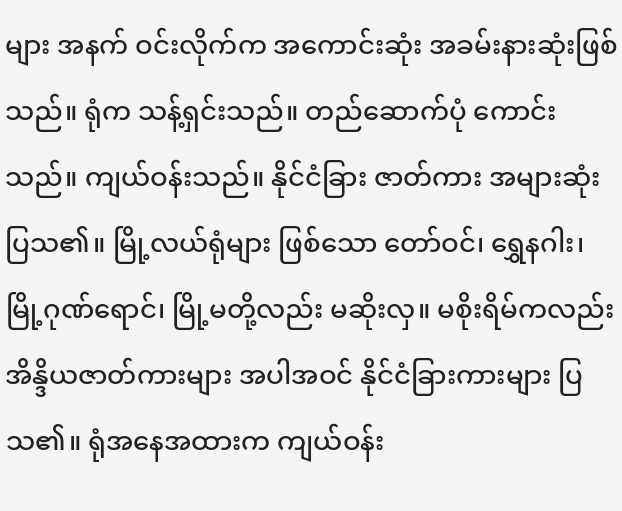များ အနက် ဝင်းလိုက်က အကောင်းဆုံး အခမ်းနားဆုံးဖြစ်သည်။ ရုံက သန့်ရှင်းသည်။ တည်ဆောက်ပုံ ကောင်းသည်။ ကျယ်ဝန်းသည်။ နိုင်ငံခြား ဇာတ်ကား အများဆုံးပြသ၏။ မြို့လယ်ရုံများ ဖြစ်သော တော်ဝင်၊ ရွှေနဂါး၊ မြို့ဂုဏ်ရောင်၊ မြို့မတို့လည်း မဆိုးလှ။ မစိုးရိမ်ကလည်း အိန္ဒိယဇာတ်ကားများ အပါအဝင် နိုင်ငံခြားကားများ ပြသ၏။ ရုံအနေအထားက ကျယ်ဝန်း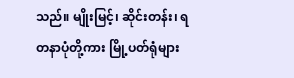သည်။ မျိုးမြင့်၊ ဆိုင်းတန်း၊ ရတနာပုံတို့ကား မြို့ပတ်ရုံများ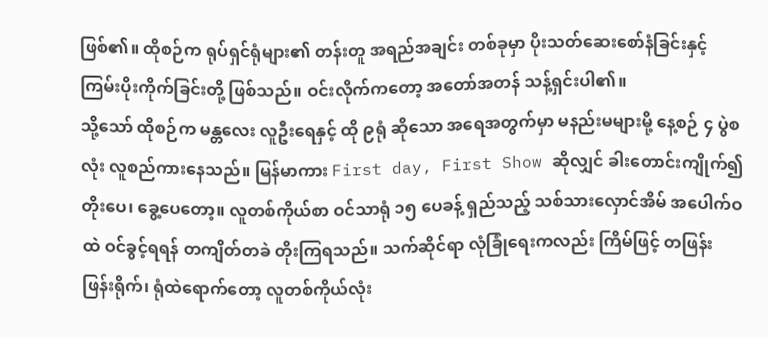ဖြစ်၏။ ထိုစဉ်က ရုပ်ရှင်ရုံများ၏ တန်းတူ အရည်အချင်း တစ်ခုမှာ ပိုးသတ်ဆေးစော်နံခြင်းနှင့် ကြမ်းပိုးကိုက်ခြင်းတို့ ဖြစ်သည်။ ဝင်းလိုက်ကတော့ အတော်အတန် သန့်ရှင်းပါ၏။
သို့သော် ထိုစဉ်က မန္တလေး လူဦးရေနှင့် ထို ၉ရုံ ဆိုသော အရေအတွက်မှာ မနည်းမများမို့ နေ့စဉ် ၄ ပွဲစလုံး လူစည်ကားနေသည်။ မြန်မာကား First day, First Show ဆိုလျှင် ခါးတောင်းကျိုက်၍ တိုးပေ၊ ခွေ့ပေတော့။ လူတစ်ကိုယ်စာ ဝင်သာရုံ ၁၅ ပေခန့် ရှည်သည့် သစ်သားလှောင်အိမ် အပေါက်ဝထဲ ဝင်ခွင့်ရရန် တကျိတ်တခဲ တိုးကြရသည်။ သက်ဆိုင်ရာ လုံခြုံရေးကလည်း ကြိမ်ဖြင့် တဖြန်းဖြန်းရိုက်၊ ရုံထဲရောက်တော့ လူတစ်ကိုယ်လုံး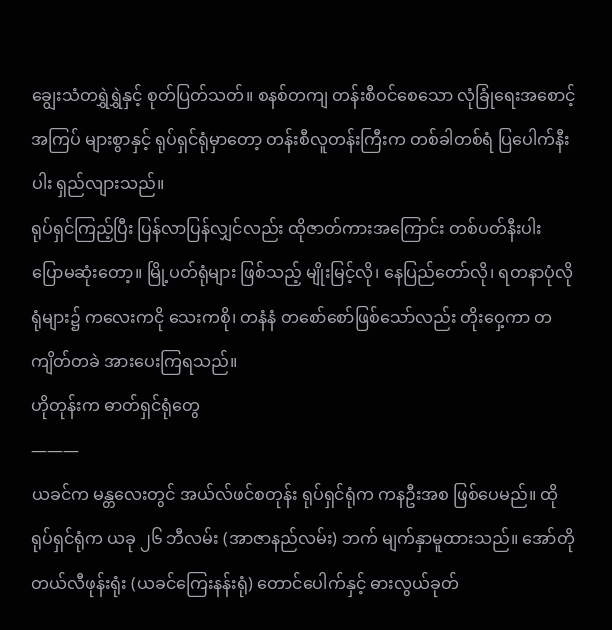ချွေးသံတရွှဲရွှဲနှင့် စုတ်ပြတ်သတ်။ စနစ်တကျ တန်းစီဝင်စေသော လုံခြုံရေးအစောင့်အကြပ် များစွာနှင့် ရုပ်ရှင်ရုံမှာတော့ တန်းစီလူတန်းကြီးက တစ်ခါတစ်ရံ ပြပေါက်နီးပါး ရှည်လျားသည်။
ရုပ်ရှင်ကြည့်ပြီး ပြန်လာပြန်လျှင်လည်း ထိုဇာတ်ကားအကြောင်း တစ်ပတ်နီးပါး ပြောမဆုံးတော့။ မြို့ပတ်ရုံများ ဖြစ်သည့် မျိုးမြင့်လို၊ နေပြည်တော်လို၊ ရတနာပုံလို ရုံများ၌ ကလေးကငို သေးကစို၊ တနံနံ တစော်စော်ဖြစ်သော်လည်း တိုးဝှေ့ကာ တကျိတ်တခဲ အားပေးကြရသည်။
ဟိုတုန်းက ဓာတ်ရှင်ရုံတွေ
———
ယခင်က မန္တလေးတွင် အယ်လ်ဖင်စတုန်း ရုပ်ရှင်ရုံက ကနဦးအစ ဖြစ်ပေမည်။ ထိုရုပ်ရှင်ရုံက ယခု ၂၆ ဘီလမ်း (အာဇာနည်လမ်း) ဘက် မျက်နှာမူထားသည်။ အော်တိုတယ်လီဖုန်းရုံး (ယခင်ကြေးနန်းရုံ) တောင်ပေါက်နှင့် ဓားလွယ်ခုတ်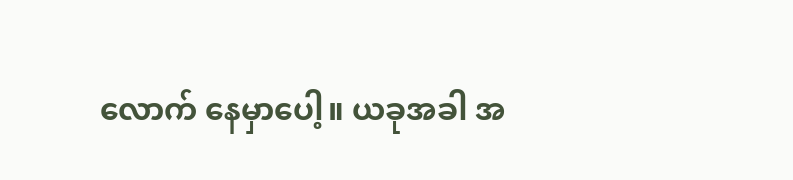လောက် နေမှာပေါ့။ ယခုအခါ အ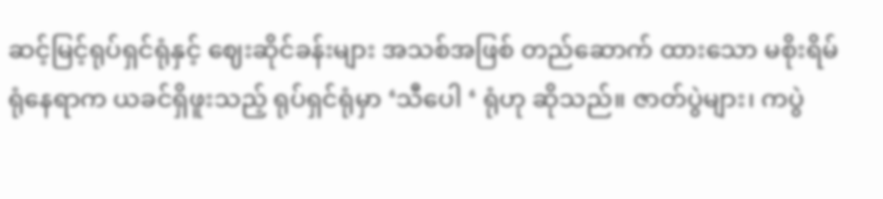ဆင့်မြင့်ရုပ်ရှင်ရုံနှင့် ဈေးဆိုင်ခန်းများ အသစ်အဖြစ် တည်ဆောက် ထားသော မစိုးရိမ်ရုံနေရာက ယခင်ရှိဖူးသည့် ရုပ်ရှင်ရုံမှာ ‘သီပေါ ‘ ရုံဟု ဆိုသည်။ ဇာတ်ပွဲများ၊ ကပွဲ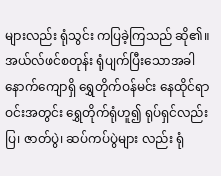များလည်း ရုံသွင်း ကပြခဲ့ကြသည် ဆို၏။ အယ်လ်ဖင်စတုန်း ရုံပျက်ပြီးသောအခါ နောက်ကျောရှိ ရွှေတိုက်ဝန်မင်း နေထိုင်ရာဝင်းအတွင်း ရွှေတိုက်ရုံဟူ၍ ရုပ်ရှင်လည်းပြ၊ ဇာတ်ပွဲ၊ ဆပ်ကပ်ပွဲများ လည်း ရုံ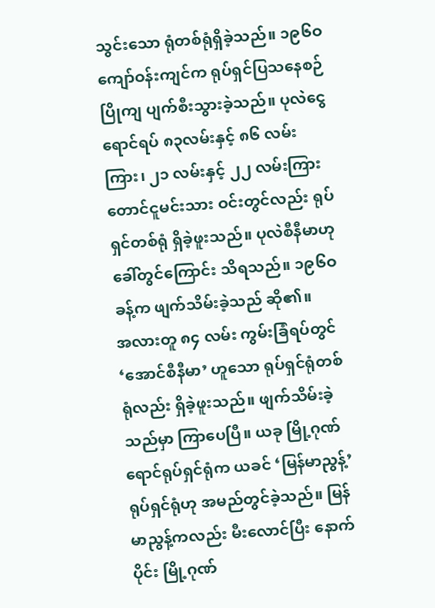သွင်းသော ရုံတစ်ရုံရှိခဲ့သည်။ ၁၉၆ဝ ကျော်ဝန်းကျင်က ရုပ်ရှင်ပြသနေစဉ် ပြိုကျ ပျက်စီးသွားခဲ့သည်။ ပုလဲငွေရောင်ရပ် ၈၃လမ်းနှင့် ၈၆ လမ်းကြား၊ ၂၁ လမ်းနှင့် ၂၂ လမ်းကြား တောင်ငူမင်းသား ဝင်းတွင်လည်း ရုပ်ရှင်တစ်ရုံ ရှိခဲ့ဖူးသည်။ ပုလဲစီနီမာဟု ခေါ်တွင်ကြောင်း သိရသည်။ ၁၉၆ဝခန့်က ဖျက်သိမ်းခဲ့သည် ဆို၏။
အလားတူ ၈၄ လမ်း ကွမ်းခြံရပ်တွင် ‘အောင်စီနီမာ’ ဟူသော ရုပ်ရှင်ရုံတစ်ရုံလည်း ရှိခဲ့ဖူးသည်။ ဖျက်သိမ်းခဲ့ သည်မှာ ကြာပေပြီ။ ယခု မြို့ဂုဏ်ရောင်ရုပ်ရှင်ရုံက ယခင် ‘မြန်မာညွန့်’ ရုပ်ရှင်ရုံဟု အမည်တွင်ခဲ့သည်။ မြန်မာညွန့်ကလည်း မီးလောင်ပြီး နောက်ပိုင်း မြို့ဂုဏ်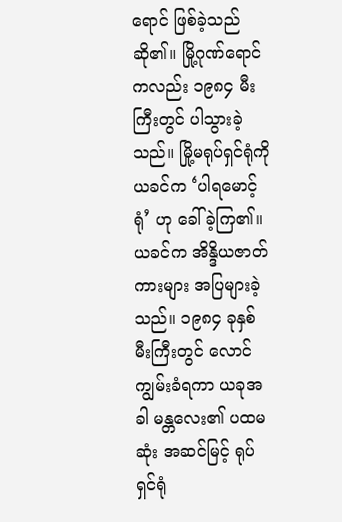ရောင် ဖြစ်ခဲ့သည် ဆို၏။ မြို့ဂုဏ်ရောင် ကလည်း ၁၉၈၄ မီးကြီးတွင် ပါသွားခဲ့သည်။ မြို့မရုပ်ရှင်ရုံကို ယခင်က ‘ပါရမောင့်ရုံ’ ဟု ခေါ်ခဲ့ကြ၏။ ယခင်က အိန္ဒိယဇာတ်ကားများ အပြများခဲ့သည်။ ၁၉၈၄ ခုနှစ် မီးကြီးတွင် လောင်ကျွမ်းခံရကာ ယခုအခါ မန္တလေး၏ ပထမဆုံး အဆင်မြင့် ရုပ်ရှင်ရုံ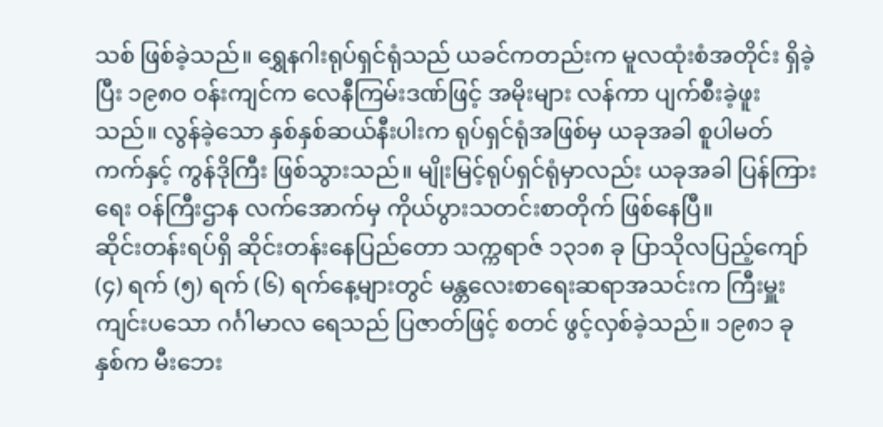သစ် ဖြစ်ခဲ့သည်။ ရွှေနဂါးရုပ်ရှင်ရုံသည် ယခင်ကတည်းက မူလထုံးစံအတိုင်း ရှိခဲ့ပြီး ၁၉၈ဝ ဝန်းကျင်က လေနီကြမ်းဒဏ်ဖြင့် အမိုးများ လန်ကာ ပျက်စီးခဲ့ဖူးသည်။ လွန်ခဲ့သော နှစ်နှစ်ဆယ်နီးပါးက ရုပ်ရှင်ရုံအဖြစ်မှ ယခုအခါ စူပါမတ်ကက်နှင့် ကွန်ဒိုကြီး ဖြစ်သွားသည်။ မျိုးမြင့်ရုပ်ရှင်ရုံမှာလည်း ယခုအခါ ပြန်ကြားရေး ဝန်ကြီးဌာန လက်အောက်မှ ကိုယ်ပွားသတင်းစာတိုက် ဖြစ်နေပြီ။
ဆိုင်းတန်းရပ်ရှိ ဆိုင်းတန်းနေပြည်တော သက္ကရာဇ် ၁၃၁၈ ခု ပြာသိုလပြည့်ကျော် (၄) ရက် (၅) ရက် (၆) ရက်နေ့များတွင် မန္တလေးစာရေးဆရာအသင်းက ကြီးမှူး ကျင်းပသော ဂင်္ဂါမာလ ရေသည် ပြဇာတ်ဖြင့် စတင် ဖွင့်လှစ်ခဲ့သည်။ ၁၉၈၁ ခုနှစ်က မီးဘေး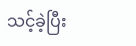သင့်ခဲ့ပြီး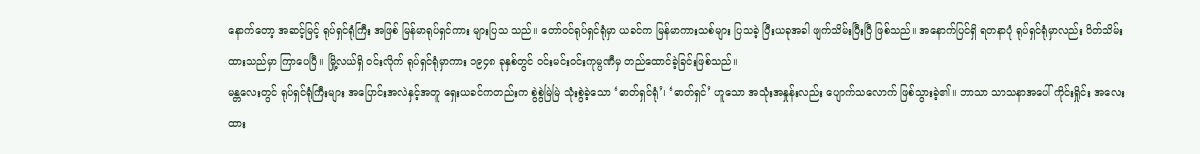နောက်တော့ အဆင့်မြင့် ရုပ်ရှင်ရုံကြီး အဖြစ် မြန်မာရုပ်ရှင်ကား များပြသ သည်။ တော်ဝင်ရုပ်ရှင်ရုံမှာ ယခင်က မြန်မာကားသစ်များ ပြသခဲ့ ပြီးယခုအခါ ဖျက်သိမ်းပြီးပြီ ဖြစ်သည်။ အနောက်ပြင်ရှိ ရတနာပုံ ရုပ်ရှင်ရုံမှာလည်း ပိတ်သိမ်း ထားသည်မှာ ကြာပေပြီ။ မြို့လယ်ရှိ ဝင်းလိုက် ရုပ်ရှင်ရုံမှာကား ၁၉၄၈ ခုနှစ်တွင် ဝင်းမင်းဝင်းကုမ္ပဏီမှ တည်ထောင်ခဲ့ခြင်းဖြစ်သည်။
မန္တလေးတွင် ရုပ်ရှင်ရုံကြီးများ အပြောင်းအလဲနှင့်အတူ ရှေးယခင်ကတည်းက စွဲစွဲမြဲမြဲ သုံးစွဲခဲ့သော ‘ဓာတ်ရှင်ရုံ’၊ ‘ဓာတ်ရှင်’ ဟူသော အသုံးအနှုန်းလည်း ပျောက်သလောက် ဖြစ်သွားခဲ့၏။ ဘာသာ သာသနာအပေါ် ကိုင်းရှိုင်း အလေးထား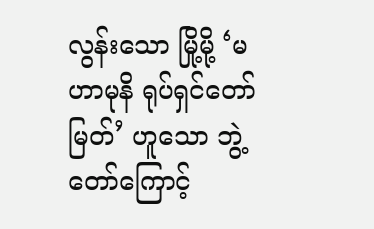လွန်းသော မြို့မို့ ‘မဟာမုနိ ရုပ်ရှင်တော်မြတ်’ ဟူသော ဘွဲ့တော်ကြောင့်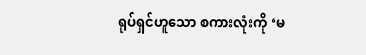ရုပ်ရှင်ဟူသော စကားလုံးကို ‘မ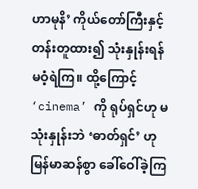ဟာမုနိ’ ကိုယ်တော်ကြီးနှင့် တန်းတူထား၍ သုံးနှုန်းရန် မဝံ့ရဲကြ။ ထို့ကြောင့် ‘cinema’ ကို ရုပ်ရှင်ဟု မသုံးနှုန်းဘဲ ‘ဓာတ်ရှင်’ ဟု မြန်မာဆန်စွာ ခေါ်ဝေါ်ခဲ့ကြ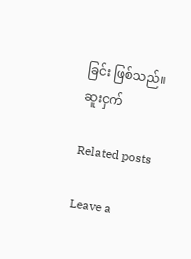ခြင်း ဖြစ်သည်။
ဆူးငှက်

Related posts

Leave a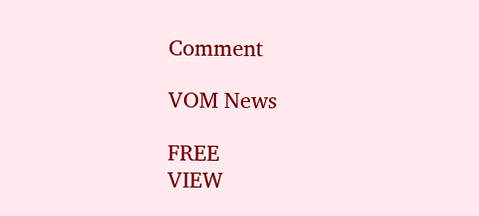Comment

VOM News

FREE
VIEW